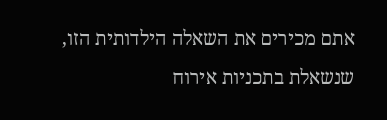אתם מכירים את השאלה הילדותית הזו, שנשאלת בתכניות אירוח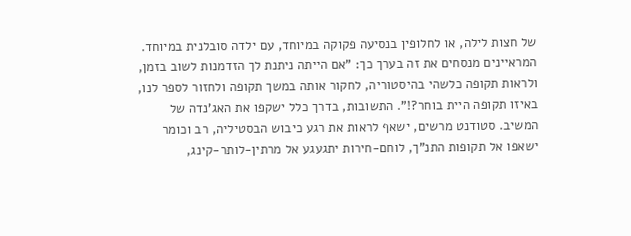של חצות לילה, או לחלופין בנסיעה פקוקה במיוחד, עם ילדה סובלנית במיוחד. המראיינים מנסחים את זה בערך כך: "אם הייתה ניתנת לך הזדמנות לשוב בזמן, ולראות תקופה כלשהי בהיסטוריה, לחקור אותה במשך תקופה ולחזור לספר לנו, באיזו תקופה היית בוחר?!". התשובות, בדרך כלל ישקפו את האג'נדה של המשיב. סטודנט מרשים, ישאף לראות את רגע כיבוש הבסטיליה, רב וכומר ישאפו אל תקופות התנ"ך, לוחם-חירות יתגעגע אל מרתין-לותר-קינג,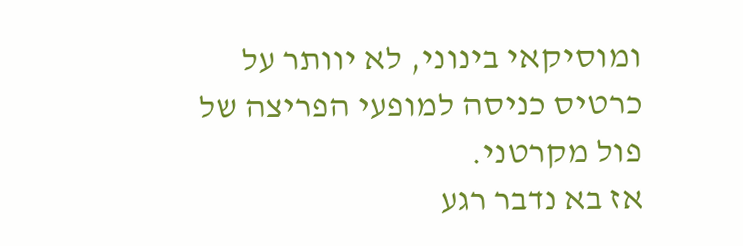ומוסיקאי בינוני, לא יוותר על כרטיס כניסה למופעי הפריצה של פול מקרטני.
אז בא נדבר רגע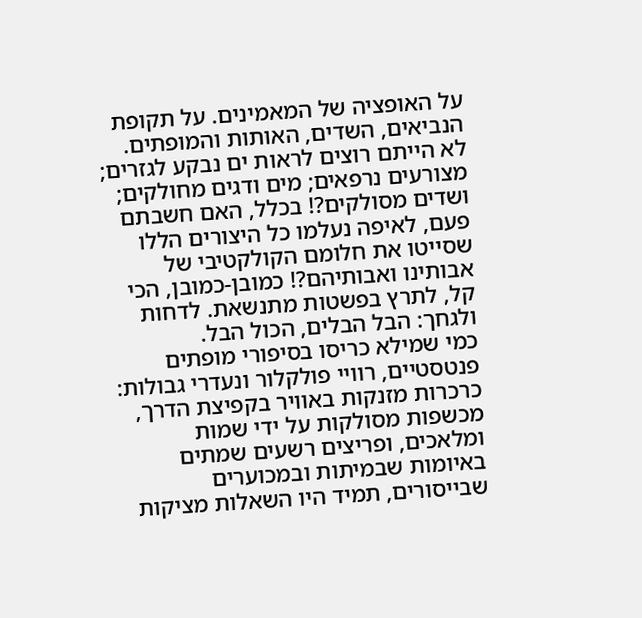על האופציה של המאמינים. על תקופת הנביאים, השדים, האותות והמופתים. לא הייתם רוצים לראות ים נבקע לגזרים; מצורעים נרפאים; מים ודגים מחולקים; ושדים מסולקים?! בכלל, האם חשבתם פעם, לאיפה נעלמו כל היצורים הללו שסייטו את חלומם הקולקטיבי של אבותינו ואבותיהם?! כמובן-כמובן, הכי קל, לתרץ בפשטות מתנשאת. לדחות ולגחך: הבל הבלים, הכול הבל.
כמי שמילא כריסו בסיפורי מופתים פנטסטיים, רוויי פולקלור ונעדרי גבולות: כרכרות מזנקות באוויר בקפיצת הדרך, מכשפות מסולקות על ידי שמות ומלאכים, ופריצים רשעים שמתים באיומות שבמיתות ובמכוערים שבייסורים, תמיד היו השאלות מציקות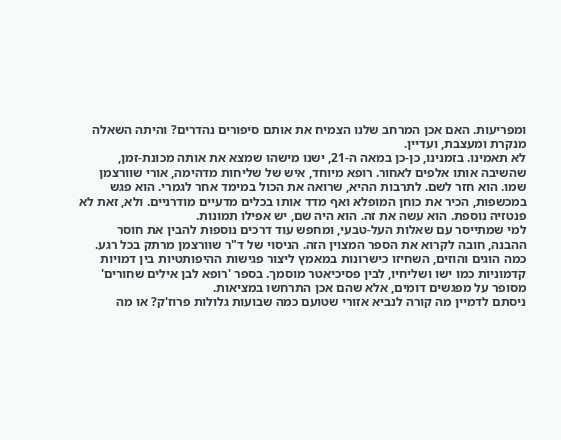ומפריעות. האם אכן המרחב שלנו הצמיח את אותם סיפורים נהדרים? והיתה השאלה מנקרת ומעצבת, ועדיין.
לא תאמינו. בזמנינו, כן-כן במאה ה-21, ישנו מישהו שמצא את אותה מכונת-זמן, שהשיבה אותו אלפים לאחור. רופא מיוחד, איש של שליחות מדהימה, אורי שוורצמן שמו. הוא חזר לשם. לתרבות ההיא, שרואה את הכול במימד אחר לגמרי. הוא פגש במכשפות, הכיר את כוחן המופלא ואף מדד אותו בכלים מדעיים מודרניים. ולא, זאת לא פנטזיה נוספת. הוא עשה את זה. הוא היה שם, יש אפילו תמונות.
למי שמתייסר עם שאלות העל-טבעי, ומחפש עוד דרכים נוספות להבין את חוסר ההבנה, חובה לקרוא את הספר המצוין הזה. הניסוי של ד"ר שוורצמן מרתק בכל רגע. כמה הוגים והוזים, השחיזו כישרונות במאמץ ליצור פגישות ההיפותטיות בין דמויות קדמוניות כמו ישו ושליחיו, לבין פסיכיאטר מוסמך. בספר 'רופא לבן אילים שחורים' מסופר על מפגשים דומים, אלא שהם אכן התרחשו במציאות.
ניסתם לדמיין מה קורה לנביא אזורי שטועם כמה שבועות גלולות פרוז'ק? או מה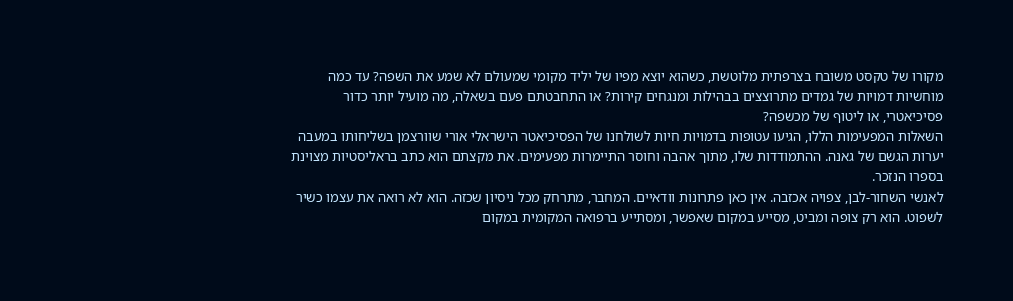מקורו של טקסט משובח בצרפתית מלוטשת, כשהוא יוצא מפיו של יליד מקומי שמעולם לא שמע את השפה? עד כמה מוחשיות דמויות של גמדים מתרוצצים בבהילות ומנגחים קירות? או התחבטתם פעם בשאלה, מה מועיל יותר כדור פסיכיאטרי, או ליטוף של מכשפה?
השאלות המפעימות הללו, הגיעו עטופות בדמויות חיות לשולחנו של הפסיכיאטר הישראלי אורי שוורצמן בשליחותו במעבה יערות הגשם של גאנה. ההתמודדות שלו, מתוך אהבה וחוסר התיימרות מפעימים. את מקצתם הוא כתב בראליסטיות מצוינת בספרו הנזכר.
לאנשי השחור-לבן, צפויה אכזבה. אין כאן פתרונות וודאיים. המחבר, מתרחק מכל ניסיון שכזה. הוא לא רואה את עצמו כשיר לשפוט. הוא רק צופה ומביט, מסייע במקום שאפשר, ומסתייע ברפואה המקומית במקום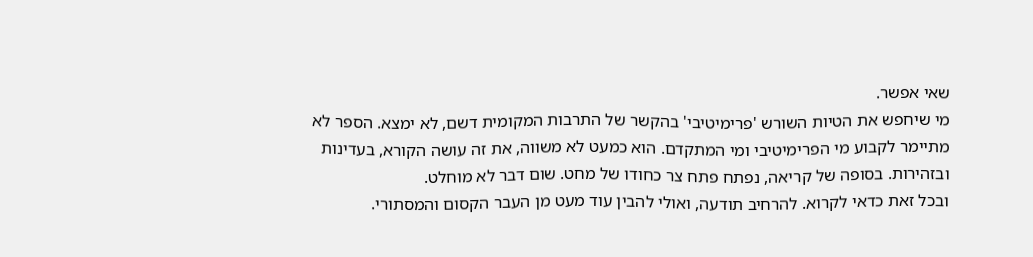שאי אפשר.
מי שיחפש את הטיות השורש 'פרימיטיבי' בהקשר של התרבות המקומית דשם, לא ימצא. הספר לא מתיימר לקבוע מי הפרימיטיבי ומי המתקדם. הוא כמעט לא משווה, את זה עושה הקורא, בעדינות ובזהירות. בסופה של קריאה, נפתח פתח צר כחודו של מחט. שום דבר לא מוחלט.
ובכל זאת כדאי לקרוא. להרחיב תודעה, ואולי להבין עוד מעט מן העבר הקסום והמסתורי.